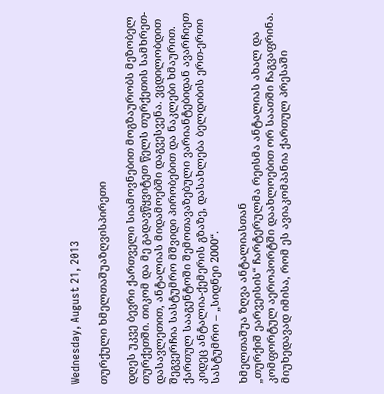Wednesday, August 21, 2013

თურქული ხმელთაშუაზღვისპირეთი

დღეს უკვე ბევრი ქართველი სიამოვნებით მოგზაურობს მეზობელ თურქეთში. თიკომ და მე გადავწყვიტეთ წელს თურქეთის სამხრეთ-დასავლეთით, ანტალიას მიდამოებში დაგვესვენა. ვცდილობდით შეგვერჩია სასტუმრო მშვიდი პირობებით და ნაკლები ხმაურით. ქართულ სააგენტოში შემოთავაზებული ვარიანტებიდან ავარჩიეთ კიდეც ანტალია-ქემერის გზაზე, დასახლება ბელდიბის ერთ-ერთი სასტუმრო – „სიდნეი 2000“.

ხმელთაშუა ზღვა ანტალიასთან
„თურქიშ ეარვეისის“ ჩარტერულმა რეისმა ანტალიას ახალ და კომფორტულ აეროპორტში დაახლოებით ორ საათში ჩაგვაფრინა. მიუხედავად იმისა, რომ ეს ავიაკომპანია ქართულ პრესაში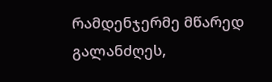რამდენჯერმე მწარედ გალანძღეს,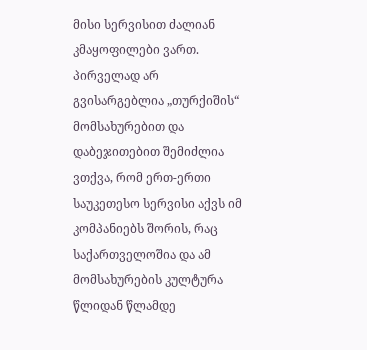მისი სერვისით ძალიან კმაყოფილები ვართ. პირველად არ გვისარგებლია „თურქიშის“ მომსახურებით და დაბეჯითებით შემიძლია ვთქვა, რომ ერთ-ერთი საუკეთესო სერვისი აქვს იმ კომპანიებს შორის, რაც საქართველოშია და ამ მომსახურების კულტურა წლიდან წლამდე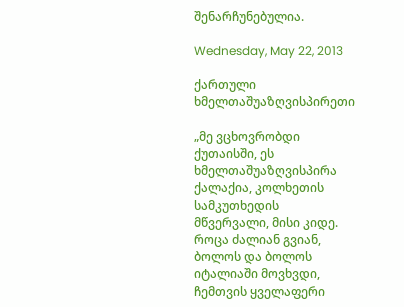შენარჩუნებულია.

Wednesday, May 22, 2013

ქართული ხმელთაშუაზღვისპირეთი

„მე ვცხოვრობდი ქუთაისში, ეს ხმელთაშუაზღვისპირა ქალაქია, კოლხეთის სამკუთხედის მწვერვალი, მისი კიდე. როცა ძალიან გვიან, ბოლოს და ბოლოს იტალიაში მოვხვდი, ჩემთვის ყველაფერი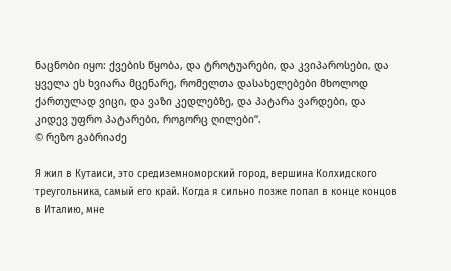ნაცნობი იყო: ქვების წყობა, და ტროტუარები, და კვიპაროსები, და ყველა ეს ხვიარა მცენარე, რომელთა დასახელებები მხოლოდ ქართულად ვიცი, და ვაზი კედლებზე, და პატარა ვარდები, და კიდევ უფრო პატარები, როგორც ღილები“.
© რეზო გაბრიაძე

Я жил в Кутаиси, это средиземноморский город, вершина Колхидского треугольника, самый его край. Когда я сильно позже попал в конце концов в Италию, мне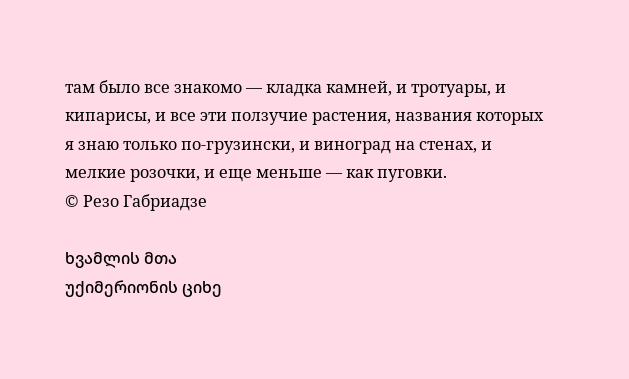там было все знакомо — кладка камней, и тротуары, и кипарисы, и все эти ползучие растения, названия которых я знаю только по-грузински, и виноград на стенах, и мелкие розочки, и еще меньше — как пуговки.
© Резо Габриадзе

ხვამლის მთა
უქიმერიონის ციხე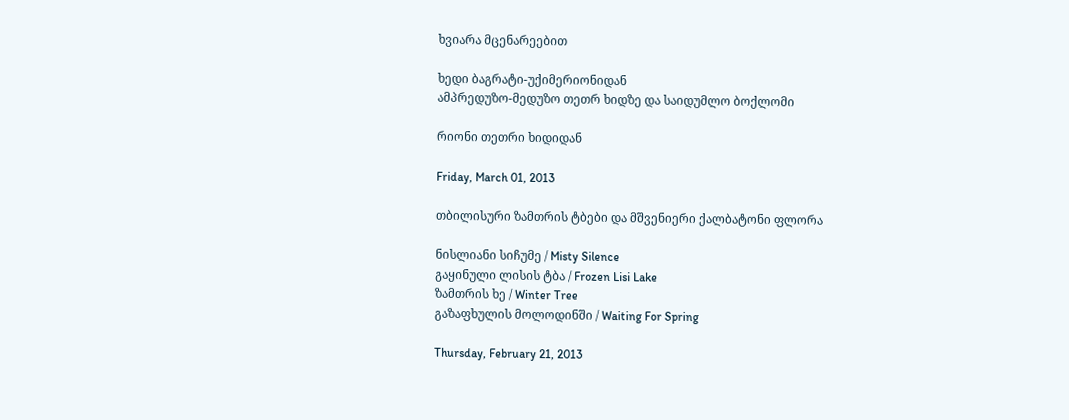ხვიარა მცენარეებით

ხედი ბაგრატი-უქიმერიონიდან
ამპრედუზო-მედუზო თეთრ ხიდზე და საიდუმლო ბოქლომი

რიონი თეთრი ხიდიდან

Friday, March 01, 2013

თბილისური ზამთრის ტბები და მშვენიერი ქალბატონი ფლორა

ნისლიანი სიჩუმე / Misty Silence
გაყინული ლისის ტბა / Frozen Lisi Lake
ზამთრის ხე / Winter Tree
გაზაფხულის მოლოდინში / Waiting For Spring

Thursday, February 21, 2013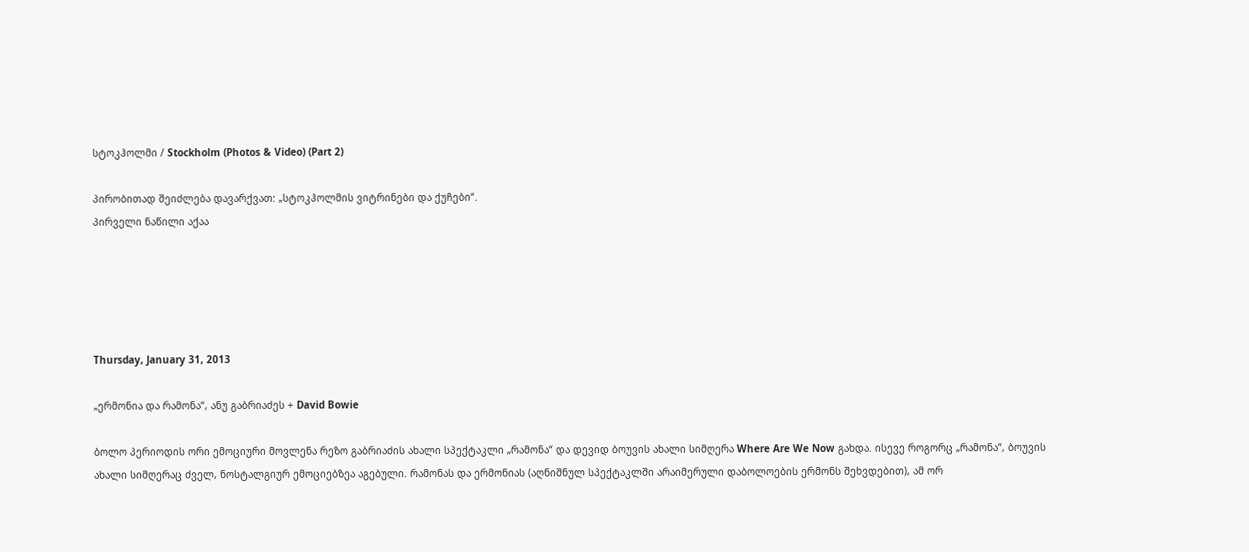სტოკჰოლმი / Stockholm (Photos & Video) (Part 2)

პირობითად შეიძლება დავარქვათ: „სტოკჰოლმის ვიტრინები და ქუჩები“.
პირველი ნაწილი აქაა





Thursday, January 31, 2013

„ერმონია და რამონა“, ანუ გაბრიაძეს + David Bowie

ბოლო პერიოდის ორი ემოციური მოვლენა რეზო გაბრიაძის ახალი სპექტაკლი „რამონა“ და დევიდ ბოუვის ახალი სიმღერა Where Are We Now გახდა. ისევე როგორც „რამონა“, ბოუვის ახალი სიმღერაც ძველ, ნოსტალგიურ ემოციებზეა აგებული. რამონას და ერმონიას (აღნიშნულ სპექტაკლში არაიმერული დაბოლოების ერმონს შეხვდებით), ამ ორ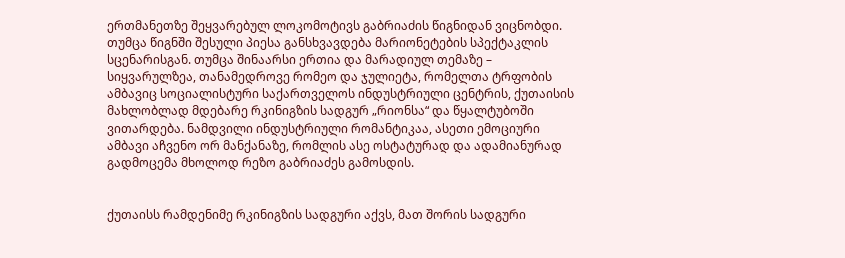ერთმანეთზე შეყვარებულ ლოკომოტივს გაბრიაძის წიგნიდან ვიცნობდი. თუმცა წიგნში შესული პიესა განსხვავდება მარიონეტების სპექტაკლის სცენარისგან. თუმცა შინაარსი ერთია და მარადიულ თემაზე – სიყვარულზეა, თანამედროვე რომეო და ჯულიეტა, რომელთა ტრფობის ამბავიც სოციალისტური საქართველოს ინდუსტრიული ცენტრის, ქუთაისის მახლობლად მდებარე რკინიგზის სადგურ „რიონსა“ და წყალტუბოში ვითარდება. ნამდვილი ინდუსტრიული რომანტიკაა, ასეთი ემოციური ამბავი აჩვენო ორ მანქანაზე, რომლის ასე ოსტატურად და ადამიანურად გადმოცემა მხოლოდ რეზო გაბრიაძეს გამოსდის.


ქუთაისს რამდენიმე რკინიგზის სადგური აქვს, მათ შორის სადგური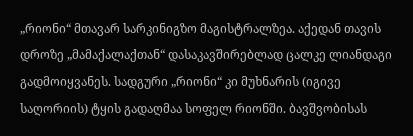„რიონი“ მთავარ სარკინიგზო მაგისტრალზეა. აქედან თავის დროზე „მამაქალაქთან“ დასაკავშირებლად ცალკე ლიანდაგი გადმოიყვანეს. სადგური „რიონი“ კი მუხნარის (იგივე საღორიის) ტყის გადაღმაა სოფელ რიონში. ბავშვობისას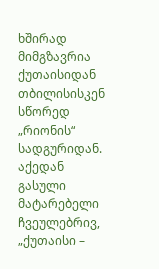ხშირად მიმგზავრია ქუთაისიდან თბილისისკენ სწორედ „რიონის“ სადგურიდან. აქედან გასული მატარებელი ჩვეულებრივ, „ქუთაისი –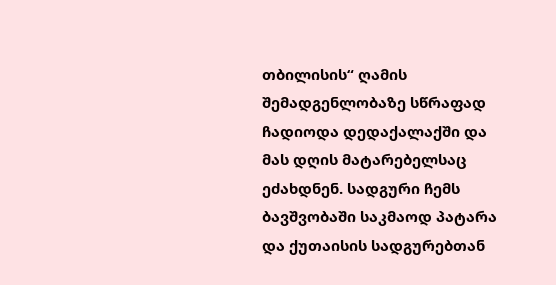თბილისის“ ღამის შემადგენლობაზე სწრაფად ჩადიოდა დედაქალაქში და მას დღის მატარებელსაც ეძახდნენ. სადგური ჩემს ბავშვობაში საკმაოდ პატარა და ქუთაისის სადგურებთან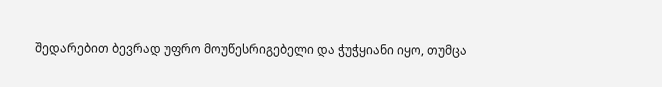შედარებით ბევრად უფრო მოუწესრიგებელი და ჭუჭყიანი იყო, თუმცა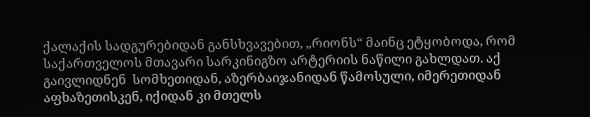ქალაქის სადგურებიდან განსხვავებით, „რიონს“ მაინც ეტყობოდა, რომ საქართველოს მთავარი სარკინიგზო არტერიის ნაწილი გახლდათ. აქ გაივლიდნენ  სომხეთიდან, აზერბაიჯანიდან წამოსული, იმერეთიდან აფხაზეთისკენ, იქიდან კი მთელს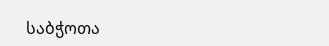საბჭოთა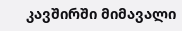კავშირში მიმავალი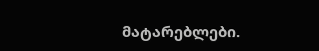მატარებლები.